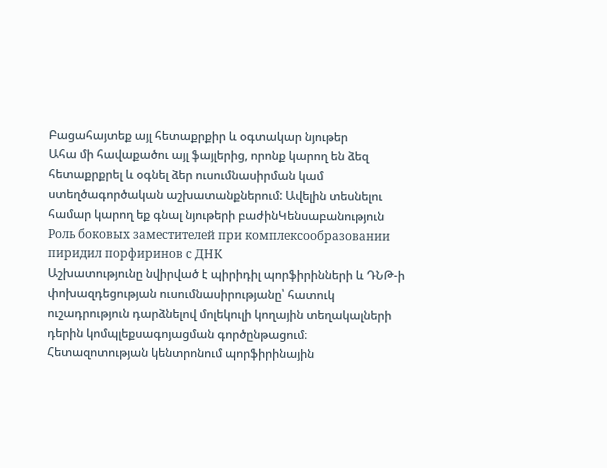Բացահայտեք այլ հետաքրքիր և օգտակար նյութեր
Ահա մի հավաքածու այլ ֆայլերից, որոնք կարող են ձեզ հետաքրքրել և օգնել ձեր ուսումնասիրման կամ ստեղծագործական աշխատանքներում: Ավելին տեսնելու համար կարող եք գնալ նյութերի բաժինԿենսաբանություն
Роль боковых заместителей при комплексообразовании пиридил порфиринов с ДНК
Աշխատությունը նվիրված է պիրիդիլ պորֆիրինների և ԴՆԹ-ի փոխազդեցության ուսումնասիրությանը՝ հատուկ ուշադրություն դարձնելով մոլեկուլի կողային տեղակալների դերին կոմպլեքսագոյացման գործընթացում։ Հետազոտության կենտրոնում պորֆիրինային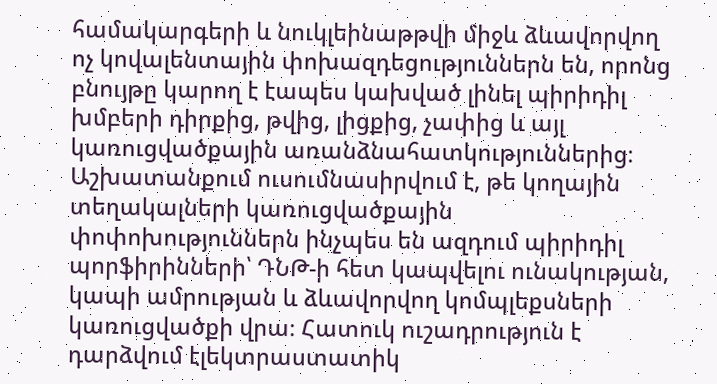համակարգերի և նուկլեինաթթվի միջև ձևավորվող ոչ կովալենտային փոխազդեցություններն են, որոնց բնույթը կարող է էապես կախված լինել պիրիդիլ խմբերի դիրքից, թվից, լիցքից, չափից և այլ կառուցվածքային առանձնահատկություններից։ Աշխատանքում ուսումնասիրվում է, թե կողային տեղակալների կառուցվածքային փոփոխություններն ինչպես են ազդում պիրիդիլ պորֆիրինների՝ ԴՆԹ-ի հետ կապվելու ունակության, կապի ամրության և ձևավորվող կոմպլեքսների կառուցվածքի վրա։ Հատուկ ուշադրություն է դարձվում էլեկտրաստատիկ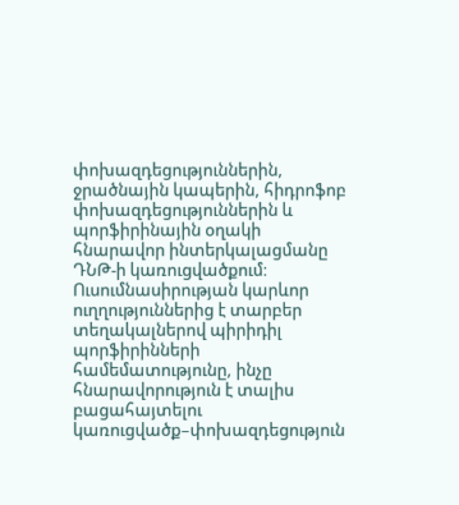փոխազդեցություններին, ջրածնային կապերին, հիդրոֆոբ փոխազդեցություններին և պորֆիրինային օղակի հնարավոր ինտերկալացմանը ԴՆԹ-ի կառուցվածքում։ Ուսումնասիրության կարևոր ուղղություններից է տարբեր տեղակալներով պիրիդիլ պորֆիրինների համեմատությունը, ինչը հնարավորություն է տալիս բացահայտելու կառուցվածք–փոխազդեցություն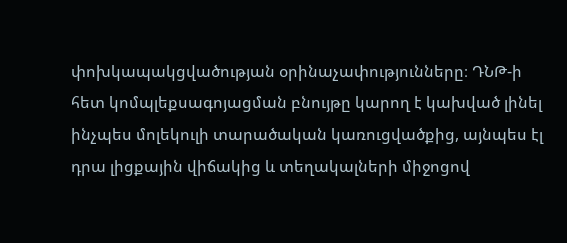փոխկապակցվածության օրինաչափությունները։ ԴՆԹ-ի հետ կոմպլեքսագոյացման բնույթը կարող է կախված լինել ինչպես մոլեկուլի տարածական կառուցվածքից, այնպես էլ դրա լիցքային վիճակից և տեղակալների միջոցով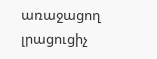առաջացող լրացուցիչ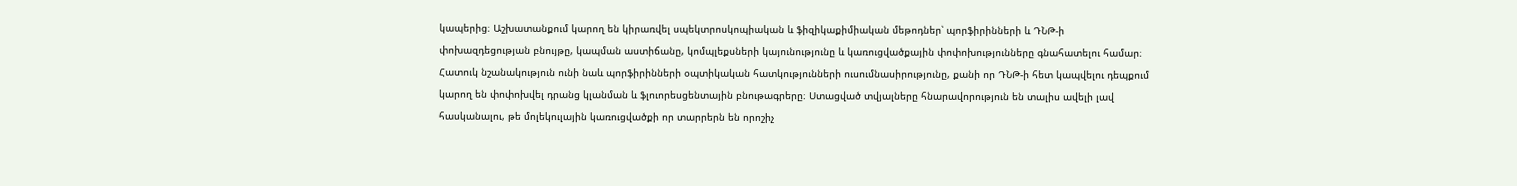կապերից։ Աշխատանքում կարող են կիրառվել սպեկտրոսկոպիական և ֆիզիկաքիմիական մեթոդներ՝ պորֆիրինների և ԴՆԹ-ի փոխազդեցության բնույթը, կապման աստիճանը, կոմպլեքսների կայունությունը և կառուցվածքային փոփոխությունները գնահատելու համար։ Հատուկ նշանակություն ունի նաև պորֆիրինների օպտիկական հատկությունների ուսումնասիրությունը, քանի որ ԴՆԹ-ի հետ կապվելու դեպքում կարող են փոփոխվել դրանց կլանման և ֆլուորեսցենտային բնութագրերը։ Ստացված տվյալները հնարավորություն են տալիս ավելի լավ հասկանալու, թե մոլեկուլային կառուցվածքի որ տարրերն են որոշիչ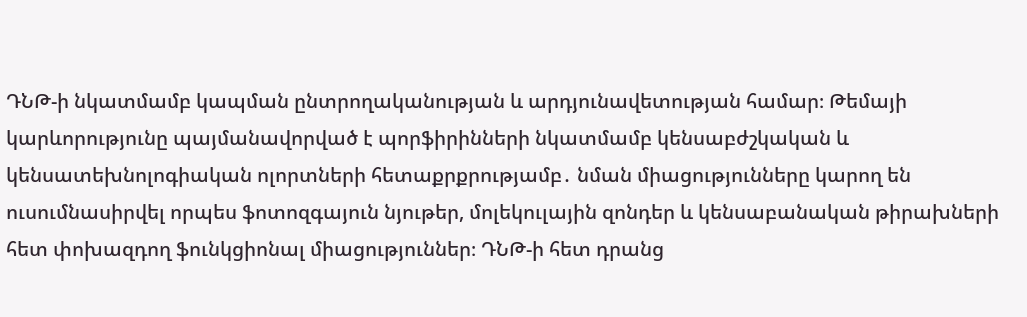ԴՆԹ-ի նկատմամբ կապման ընտրողականության և արդյունավետության համար։ Թեմայի կարևորությունը պայմանավորված է պորֆիրինների նկատմամբ կենսաբժշկական և կենսատեխնոլոգիական ոլորտների հետաքրքրությամբ․ նման միացությունները կարող են ուսումնասիրվել որպես ֆոտոզգայուն նյութեր, մոլեկուլային զոնդեր և կենսաբանական թիրախների հետ փոխազդող ֆունկցիոնալ միացություններ։ ԴՆԹ-ի հետ դրանց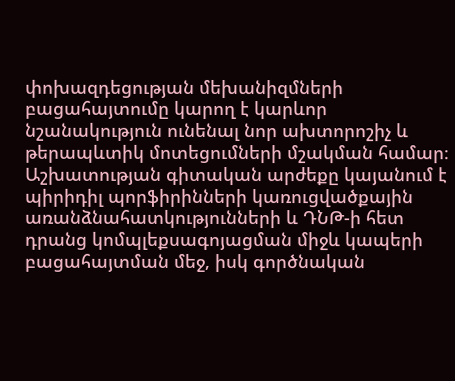փոխազդեցության մեխանիզմների բացահայտումը կարող է կարևոր նշանակություն ունենալ նոր ախտորոշիչ և թերապևտիկ մոտեցումների մշակման համար։ Աշխատության գիտական արժեքը կայանում է պիրիդիլ պորֆիրինների կառուցվածքային առանձնահատկությունների և ԴՆԹ-ի հետ դրանց կոմպլեքսագոյացման միջև կապերի բացահայտման մեջ, իսկ գործնական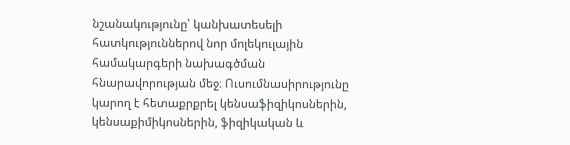նշանակությունը՝ կանխատեսելի հատկություններով նոր մոլեկուլային համակարգերի նախագծման հնարավորության մեջ։ Ուսումնասիրությունը կարող է հետաքրքրել կենսաֆիզիկոսներին, կենսաքիմիկոսներին, ֆիզիկական և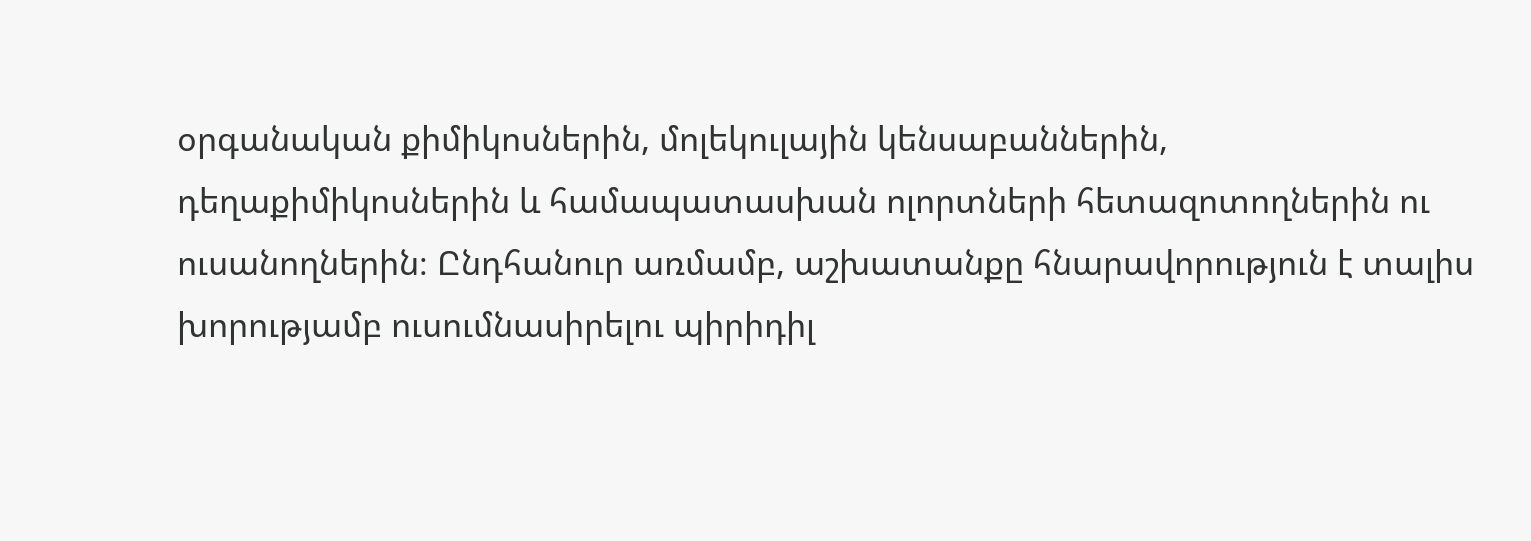օրգանական քիմիկոսներին, մոլեկուլային կենսաբաններին, դեղաքիմիկոսներին և համապատասխան ոլորտների հետազոտողներին ու ուսանողներին։ Ընդհանուր առմամբ, աշխատանքը հնարավորություն է տալիս խորությամբ ուսումնասիրելու պիրիդիլ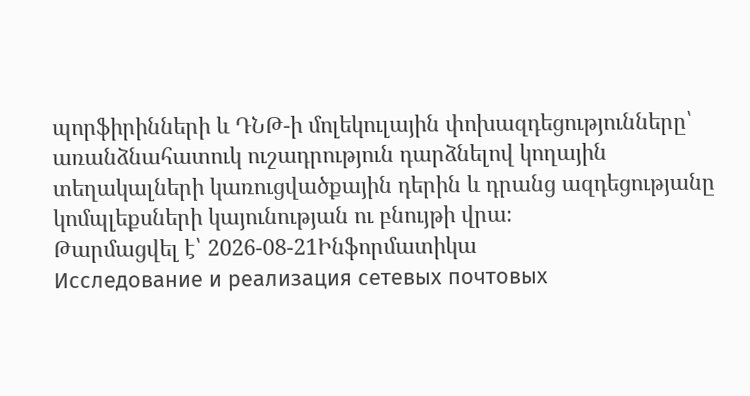պորֆիրինների և ԴՆԹ-ի մոլեկուլային փոխազդեցությունները՝ առանձնահատուկ ուշադրություն դարձնելով կողային տեղակալների կառուցվածքային դերին և դրանց ազդեցությանը կոմպլեքսների կայունության ու բնույթի վրա։
Թարմացվել է՝ 2026-08-21Ինֆորմատիկա
Исследование и реализация сетевых почтовых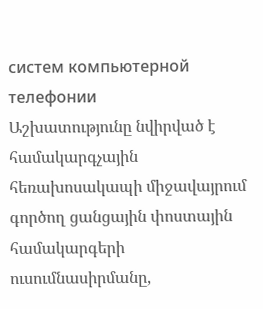систем компьютерной телефонии
Աշխատությունը նվիրված է համակարգչային հեռախոսակապի միջավայրում գործող ցանցային փոստային համակարգերի ուսումնասիրմանը,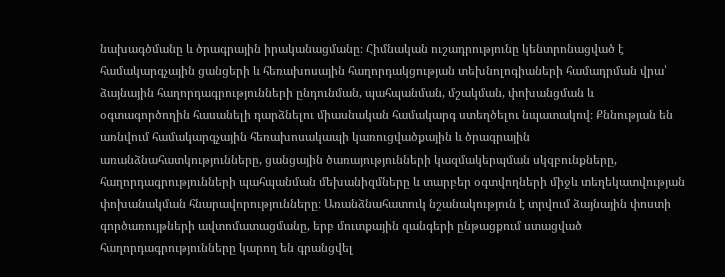նախագծմանը և ծրագրային իրականացմանը։ Հիմնական ուշադրությունը կենտրոնացված է համակարգչային ցանցերի և հեռախոսային հաղորդակցության տեխնոլոգիաների համադրման վրա՝ ձայնային հաղորդագրությունների ընդունման, պահպանման, մշակման, փոխանցման և օգտագործողին հասանելի դարձնելու միասնական համակարգ ստեղծելու նպատակով։ Քննության են առնվում համակարգչային հեռախոսակապի կառուցվածքային և ծրագրային առանձնահատկությունները, ցանցային ծառայությունների կազմակերպման սկզբունքները, հաղորդագրությունների պահպանման մեխանիզմները և տարբեր օգտվողների միջև տեղեկատվության փոխանակման հնարավորությունները։ Առանձնահատուկ նշանակություն է տրվում ձայնային փոստի գործառույթների ավտոմատացմանը, երբ մուտքային զանգերի ընթացքում ստացված հաղորդագրությունները կարող են գրանցվել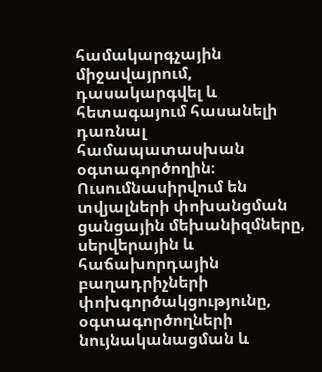համակարգչային միջավայրում, դասակարգվել և հետագայում հասանելի դառնալ համապատասխան օգտագործողին։ Ուսումնասիրվում են տվյալների փոխանցման ցանցային մեխանիզմները, սերվերային և հաճախորդային բաղադրիչների փոխգործակցությունը, օգտագործողների նույնականացման և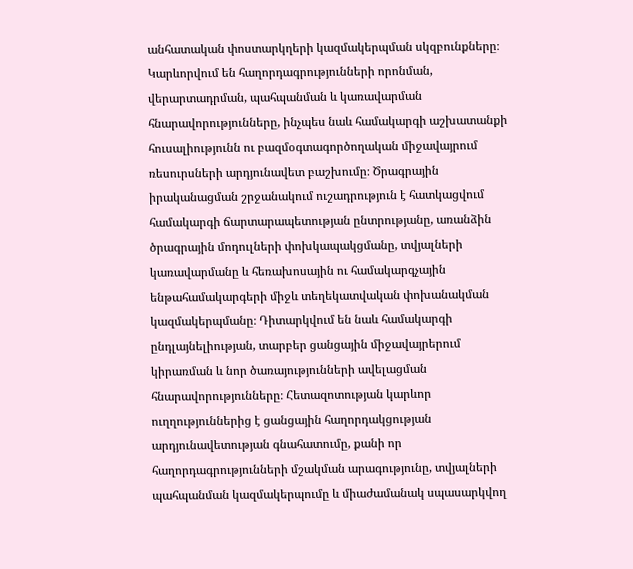անհատական փոստարկղերի կազմակերպման սկզբունքները։ Կարևորվում են հաղորդագրությունների որոնման, վերարտադրման, պահպանման և կառավարման հնարավորությունները, ինչպես նաև համակարգի աշխատանքի հուսալիությունն ու բազմօգտագործողական միջավայրում ռեսուրսների արդյունավետ բաշխումը։ Ծրագրային իրականացման շրջանակում ուշադրություն է հատկացվում համակարգի ճարտարապետության ընտրությանը, առանձին ծրագրային մոդուլների փոխկապակցմանը, տվյալների կառավարմանը և հեռախոսային ու համակարգչային ենթահամակարգերի միջև տեղեկատվական փոխանակման կազմակերպմանը։ Դիտարկվում են նաև համակարգի ընդլայնելիության, տարբեր ցանցային միջավայրերում կիրառման և նոր ծառայությունների ավելացման հնարավորությունները։ Հետազոտության կարևոր ուղղություններից է ցանցային հաղորդակցության արդյունավետության գնահատումը, քանի որ հաղորդագրությունների մշակման արագությունը, տվյալների պահպանման կազմակերպումը և միաժամանակ սպասարկվող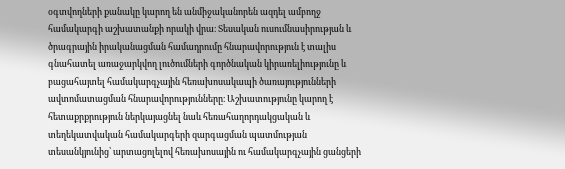օգտվողների քանակը կարող են անմիջականորեն ազդել ամբողջ համակարգի աշխատանքի որակի վրա։ Տեսական ուսումնասիրության և ծրագրային իրականացման համադրումը հնարավորություն է տալիս գնահատել առաջարկվող լուծումների գործնական կիրառելիությունը և բացահայտել համակարգչային հեռախոսակապի ծառայությունների ավտոմատացման հնարավորությունները։ Աշխատությունը կարող է հետաքրքրություն ներկայացնել նաև հեռահաղորդակցական և տեղեկատվական համակարգերի զարգացման պատմության տեսանկյունից՝ արտացոլելով հեռախոսային ու համակարգչային ցանցերի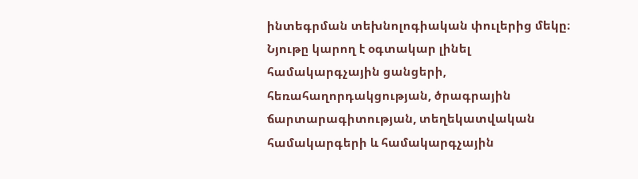ինտեգրման տեխնոլոգիական փուլերից մեկը։ Նյութը կարող է օգտակար լինել համակարգչային ցանցերի, հեռահաղորդակցության, ծրագրային ճարտարագիտության, տեղեկատվական համակարգերի և համակարգչային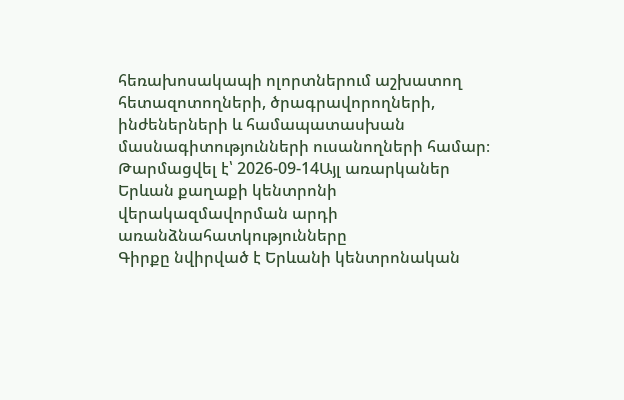հեռախոսակապի ոլորտներում աշխատող հետազոտողների, ծրագրավորողների, ինժեներների և համապատասխան մասնագիտությունների ուսանողների համար։
Թարմացվել է՝ 2026-09-14Այլ առարկաներ
Երևան քաղաքի կենտրոնի վերակազմավորման արդի առանձնահատկությունները
Գիրքը նվիրված է Երևանի կենտրոնական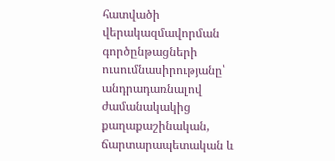հատվածի վերակազմավորման գործընթացների ուսումնասիրությանը՝ անդրադառնալով ժամանակակից քաղաքաշինական, ճարտարապետական և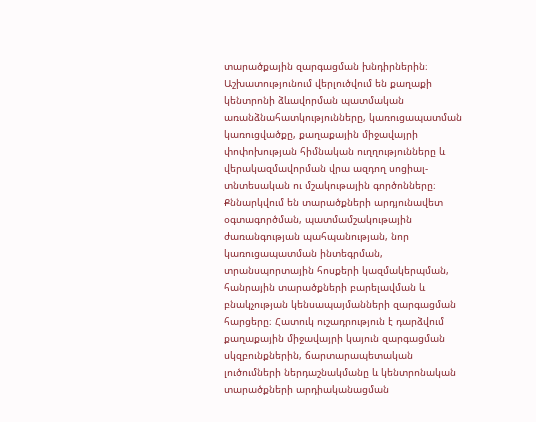տարածքային զարգացման խնդիրներին։ Աշխատությունում վերլուծվում են քաղաքի կենտրոնի ձևավորման պատմական առանձնահատկությունները, կառուցապատման կառուցվածքը, քաղաքային միջավայրի փոփոխության հիմնական ուղղությունները և վերակազմավորման վրա ազդող սոցիալ-տնտեսական ու մշակութային գործոնները։ Քննարկվում են տարածքների արդյունավետ օգտագործման, պատմամշակութային ժառանգության պահպանության, նոր կառուցապատման ինտեգրման, տրանսպորտային հոսքերի կազմակերպման, հանրային տարածքների բարելավման և բնակչության կենսապայմանների զարգացման հարցերը։ Հատուկ ուշադրություն է դարձվում քաղաքային միջավայրի կայուն զարգացման սկզբունքներին, ճարտարապետական լուծումների ներդաշնակմանը և կենտրոնական տարածքների արդիականացման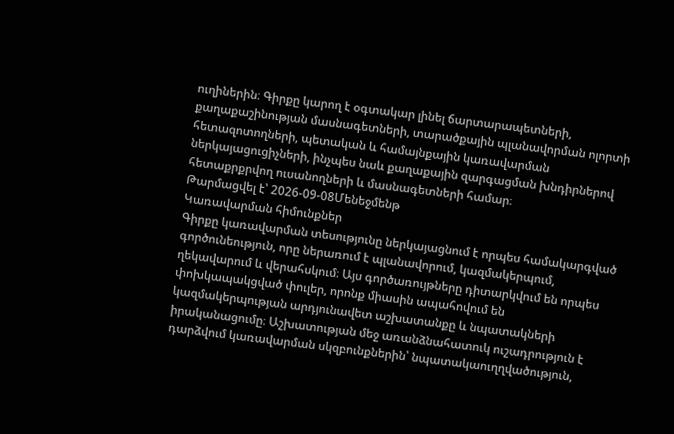ուղիներին։ Գիրքը կարող է օգտակար լինել ճարտարապետների, քաղաքաշինության մասնագետների, տարածքային պլանավորման ոլորտի հետազոտողների, պետական և համայնքային կառավարման ներկայացուցիչների, ինչպես նաև քաղաքային զարգացման խնդիրներով հետաքրքրվող ուսանողների և մասնագետների համար։
Թարմացվել է՝ 2026-09-08Մենեջմենթ
Կառավարման հիմունքներ
Գիրքը կառավարման տեսությունը ներկայացնում է որպես համակարգված գործունեություն, որը ներառում է պլանավորում, կազմակերպում, ղեկավարում և վերահսկում։ Այս գործառույթները դիտարկվում են որպես փոխկապակցված փուլեր, որոնք միասին ապահովում են կազմակերպության արդյունավետ աշխատանքը և նպատակների իրականացումը։ Աշխատության մեջ առանձնահատուկ ուշադրություն է դարձվում կառավարման սկզբունքներին՝ նպատակաուղղվածություն,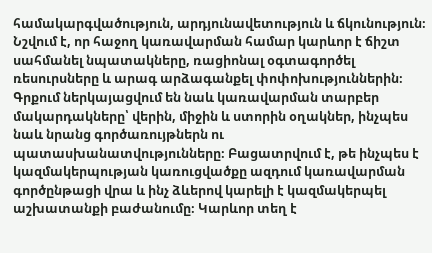համակարգվածություն, արդյունավետություն և ճկունություն։ Նշվում է, որ հաջող կառավարման համար կարևոր է ճիշտ սահմանել նպատակները, ռացիոնալ օգտագործել ռեսուրսները և արագ արձագանքել փոփոխություններին։ Գրքում ներկայացվում են նաև կառավարման տարբեր մակարդակները՝ վերին, միջին և ստորին օղակներ, ինչպես նաև նրանց գործառույթներն ու պատասխանատվությունները։ Բացատրվում է, թե ինչպես է կազմակերպության կառուցվածքը ազդում կառավարման գործընթացի վրա և ինչ ձևերով կարելի է կազմակերպել աշխատանքի բաժանումը։ Կարևոր տեղ է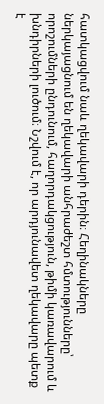հատկացվում նաև ղեկավարի դերին։ Հեղինակները ներկայացնում են ղեկավարի անհրաժեշտ հմտությունները՝ որոշումների ընդունում, հաղորդակցություն, թիմի կառավարում և խնդիրների լուծում։ Նշվում է, որ արդյունավետ ղեկավարը պետք է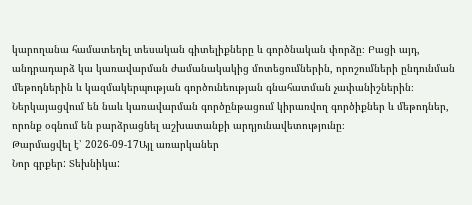կարողանա համատեղել տեսական գիտելիքները և գործնական փորձը։ Բացի այդ, անդրադարձ կա կառավարման ժամանակակից մոտեցումներին, որոշումների ընդունման մեթոդներին և կազմակերպության գործունեության գնահատման չափանիշներին։ Ներկայացվում են նաև կառավարման գործընթացում կիրառվող գործիքներ և մեթոդներ, որոնք օգնում են բարձրացնել աշխատանքի արդյունավետությունը։
Թարմացվել է՝ 2026-09-17Այլ առարկաներ
Նոր գրքեր: Տեխնիկա: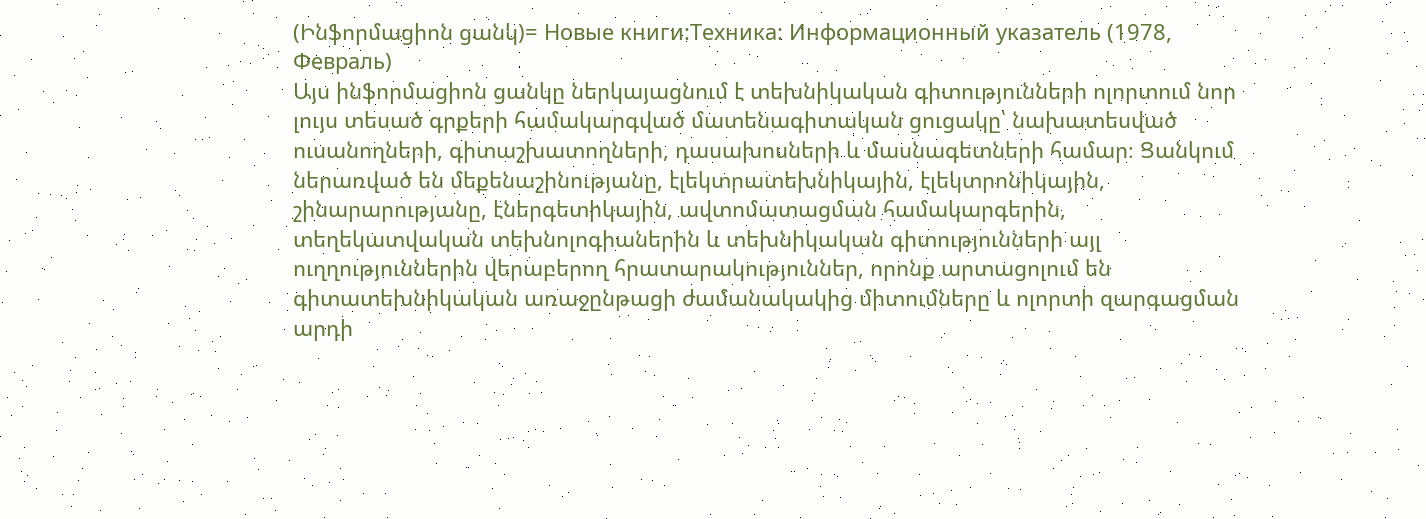(Ինֆորմացիոն ցանկ)= Новые книги:Техника: Информационный указатель (1978, Февраль)
Այս ինֆորմացիոն ցանկը ներկայացնում է տեխնիկական գիտությունների ոլորտում նոր լույս տեսած գրքերի համակարգված մատենագիտական ցուցակը՝ նախատեսված ուսանողների, գիտաշխատողների, դասախոսների և մասնագետների համար։ Ցանկում ներառված են մեքենաշինությանը, էլեկտրատեխնիկային, էլեկտրոնիկային, շինարարությանը, էներգետիկային, ավտոմատացման համակարգերին, տեղեկատվական տեխնոլոգիաներին և տեխնիկական գիտությունների այլ ուղղություններին վերաբերող հրատարակություններ, որոնք արտացոլում են գիտատեխնիկական առաջընթացի ժամանակակից միտումները և ոլորտի զարգացման արդի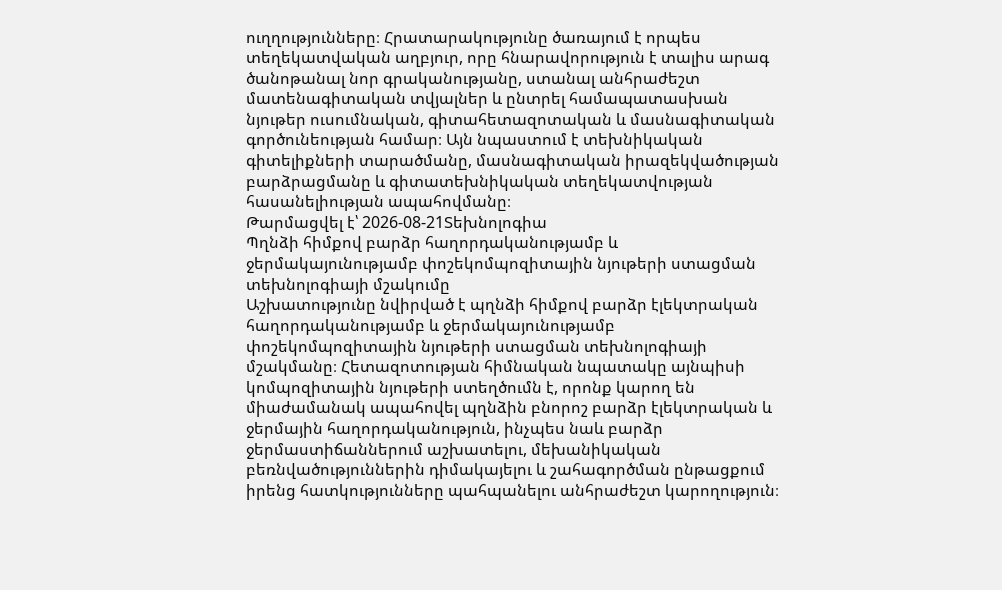ուղղությունները։ Հրատարակությունը ծառայում է որպես տեղեկատվական աղբյուր, որը հնարավորություն է տալիս արագ ծանոթանալ նոր գրականությանը, ստանալ անհրաժեշտ մատենագիտական տվյալներ և ընտրել համապատասխան նյութեր ուսումնական, գիտահետազոտական և մասնագիտական գործունեության համար։ Այն նպաստում է տեխնիկական գիտելիքների տարածմանը, մասնագիտական իրազեկվածության բարձրացմանը և գիտատեխնիկական տեղեկատվության հասանելիության ապահովմանը։
Թարմացվել է՝ 2026-08-21Տեխնոլոգիա
Պղնձի հիմքով բարձր հաղորդականությամբ և ջերմակայունությամբ փոշեկոմպոզիտային նյութերի ստացման տեխնոլոգիայի մշակումը
Աշխատությունը նվիրված է պղնձի հիմքով բարձր էլեկտրական հաղորդականությամբ և ջերմակայունությամբ փոշեկոմպոզիտային նյութերի ստացման տեխնոլոգիայի մշակմանը։ Հետազոտության հիմնական նպատակը այնպիսի կոմպոզիտային նյութերի ստեղծումն է, որոնք կարող են միաժամանակ ապահովել պղնձին բնորոշ բարձր էլեկտրական և ջերմային հաղորդականություն, ինչպես նաև բարձր ջերմաստիճաններում աշխատելու, մեխանիկական բեռնվածություններին դիմակայելու և շահագործման ընթացքում իրենց հատկությունները պահպանելու անհրաժեշտ կարողություն։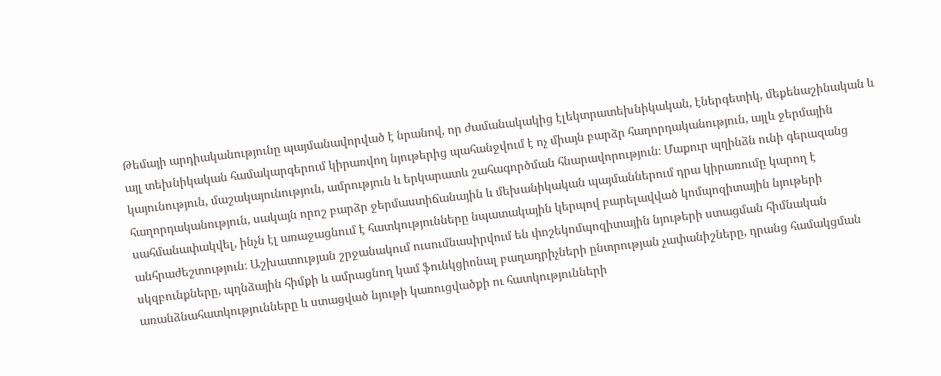Թեմայի արդիականությունը պայմանավորված է նրանով, որ ժամանակակից էլեկտրատեխնիկական, էներգետիկ, մեքենաշինական և այլ տեխնիկական համակարգերում կիրառվող նյութերից պահանջվում է ոչ միայն բարձր հաղորդականություն, այլև ջերմային կայունություն, մաշակայունություն, ամրություն և երկարատև շահագործման հնարավորություն։ Մաքուր պղինձն ունի գերազանց հաղորդականություն, սակայն որոշ բարձր ջերմաստիճանային և մեխանիկական պայմաններում դրա կիրառումը կարող է սահմանափակվել, ինչն էլ առաջացնում է հատկությունները նպատակային կերպով բարելավված կոմպոզիտային նյութերի անհրաժեշտություն։ Աշխատության շրջանակում ուսումնասիրվում են փոշեկոմպոզիտային նյութերի ստացման հիմնական սկզբունքները, պղնձային հիմքի և ամրացնող կամ ֆունկցիոնալ բաղադրիչների ընտրության չափանիշները, դրանց համակցման առանձնահատկությունները և ստացված նյութի կառուցվածքի ու հատկությունների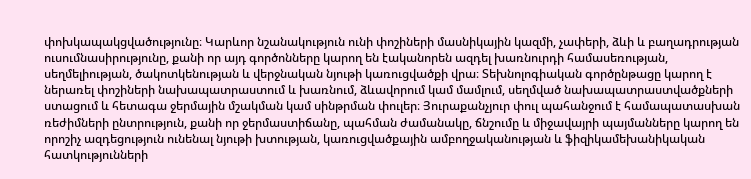փոխկապակցվածությունը։ Կարևոր նշանակություն ունի փոշիների մասնիկային կազմի, չափերի, ձևի և բաղադրության ուսումնասիրությունը, քանի որ այդ գործոնները կարող են էականորեն ազդել խառնուրդի համասեռության, սեղմելիության, ծակոտկենության և վերջնական նյութի կառուցվածքի վրա։ Տեխնոլոգիական գործընթացը կարող է ներառել փոշիների նախապատրաստում և խառնում, ձևավորում կամ մամլում, սեղմված նախապատրաստվածքների ստացում և հետագա ջերմային մշակման կամ սինթրման փուլեր։ Յուրաքանչյուր փուլ պահանջում է համապատասխան ռեժիմների ընտրություն, քանի որ ջերմաստիճանը, պահման ժամանակը, ճնշումը և միջավայրի պայմանները կարող են որոշիչ ազդեցություն ունենալ նյութի խտության, կառուցվածքային ամբողջականության և ֆիզիկամեխանիկական հատկությունների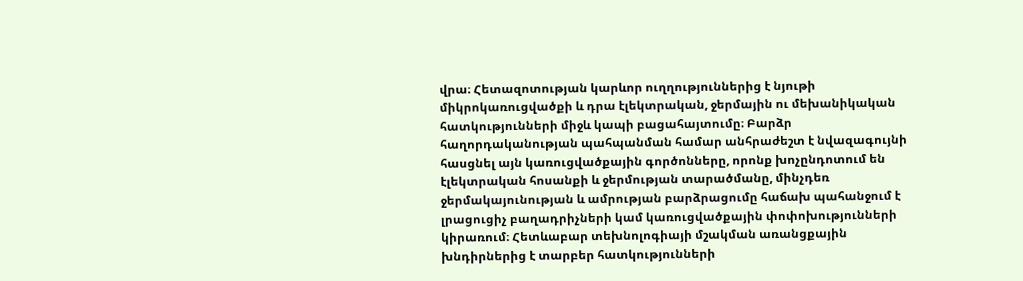վրա։ Հետազոտության կարևոր ուղղություններից է նյութի միկրոկառուցվածքի և դրա էլեկտրական, ջերմային ու մեխանիկական հատկությունների միջև կապի բացահայտումը։ Բարձր հաղորդականության պահպանման համար անհրաժեշտ է նվազագույնի հասցնել այն կառուցվածքային գործոնները, որոնք խոչընդոտում են էլեկտրական հոսանքի և ջերմության տարածմանը, մինչդեռ ջերմակայունության և ամրության բարձրացումը հաճախ պահանջում է լրացուցիչ բաղադրիչների կամ կառուցվածքային փոփոխությունների կիրառում։ Հետևաբար տեխնոլոգիայի մշակման առանցքային խնդիրներից է տարբեր հատկությունների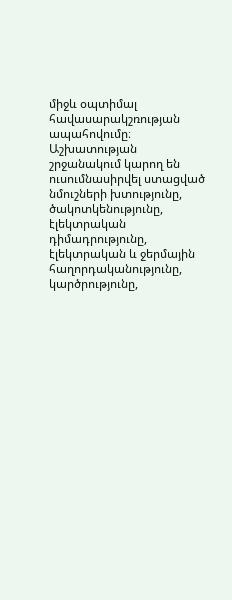միջև օպտիմալ հավասարակշռության ապահովումը։ Աշխատության շրջանակում կարող են ուսումնասիրվել ստացված նմուշների խտությունը, ծակոտկենությունը, էլեկտրական դիմադրությունը, էլեկտրական և ջերմային հաղորդականությունը, կարծրությունը,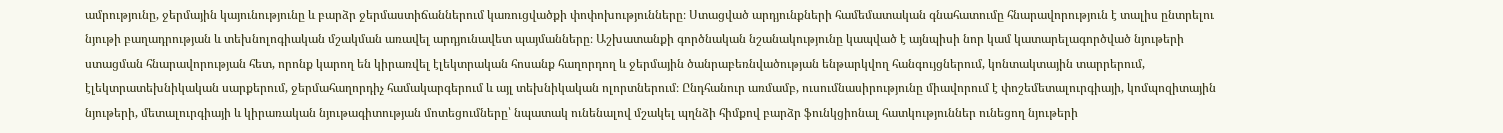ամրությունը, ջերմային կայունությունը և բարձր ջերմաստիճաններում կառուցվածքի փոփոխությունները։ Ստացված արդյունքների համեմատական գնահատումը հնարավորություն է տալիս ընտրելու նյութի բաղադրության և տեխնոլոգիական մշակման առավել արդյունավետ պայմանները։ Աշխատանքի գործնական նշանակությունը կապված է այնպիսի նոր կամ կատարելագործված նյութերի ստացման հնարավորության հետ, որոնք կարող են կիրառվել էլեկտրական հոսանք հաղորդող և ջերմային ծանրաբեռնվածության ենթարկվող հանգույցներում, կոնտակտային տարրերում, էլեկտրատեխնիկական սարքերում, ջերմահաղորդիչ համակարգերում և այլ տեխնիկական ոլորտներում։ Ընդհանուր առմամբ, ուսումնասիրությունը միավորում է փոշեմետալուրգիայի, կոմպոզիտային նյութերի, մետալուրգիայի և կիրառական նյութագիտության մոտեցումները՝ նպատակ ունենալով մշակել պղնձի հիմքով բարձր ֆունկցիոնալ հատկություններ ունեցող նյութերի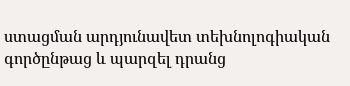ստացման արդյունավետ տեխնոլոգիական գործընթաց և պարզել դրանց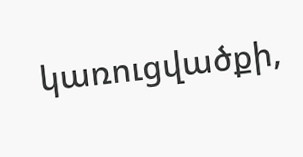կառուցվածքի,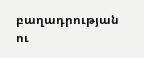բաղադրության ու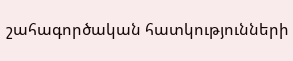շահագործական հատկությունների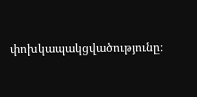փոխկապակցվածությունը։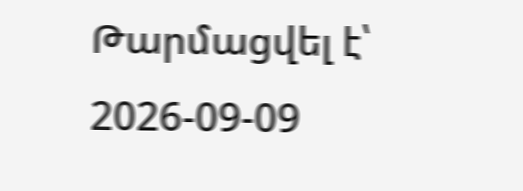Թարմացվել է՝ 2026-09-09